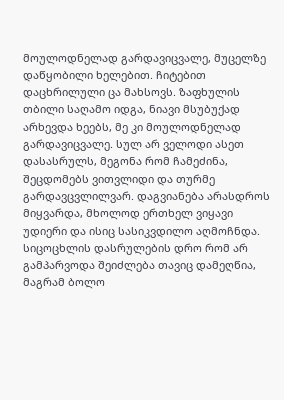მოულოდნელად გარდავიცვალე, მუცელზე დაწყობილი ხელებით. ჩიტებით დაცხრილული ცა მახსოვს. ზაფხულის თბილი საღამო იდგა, ნიავი მსუბუქად არხევდა ხეებს, მე კი მოულოდნელად გარდავიცვალე. სულ არ ველოდი ასეთ დასასრულს, მეგონა რომ ჩამეძინა, შეცდომებს ვითვლიდი და თურმე გარდავცვლილვარ. დაგვიანება არასდროს მიყვარდა, მხოლოდ ერთხელ ვიყავი უდიერი და ისიც სასიკვდილო აღმოჩნდა. სიცოცხლის დასრულების დრო რომ არ გამპარვოდა შეიძლება თავიც დამეღწია, მაგრამ ბოლო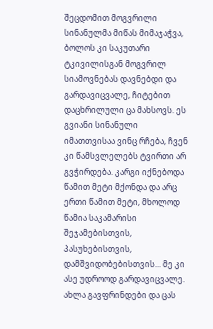შეცდომით მოგვრილი სინანულმა მიწას მიმაჯაჭვა, ბოლოს კი საკუთარი ტკივილისგან მოგვრილ სიამოვნებას დავნებდი და გარდავიცვალე, ჩიტებით დაცხრილული ცა მახსოვს. ეს გვიანი სინანული იმათთვისაა ვინც რჩება, ჩვენ კი წამსვლელებს ტვირთი არ გვჭირდება. კარგი იქნებოდა წამით მეტი მქონდა და არც ერთი წამით მეტი, მხოლოდ წამია საკამარისი შეჯამებისთვის, პასუხებისთვის, დამშვიდობებისთვის... მე კი ასე უდროოდ გარდავიცვალე. ახლა გავფრინდები და ცას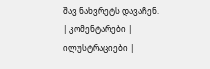შავ ნახვრეტს დავაჩენ.
| კომენტარები |
ილუსტრაციები |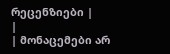რეცენზიები |
|
| მონაცემები არ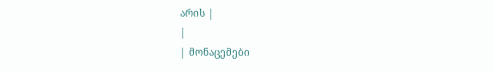არის |
|
| მონაცემები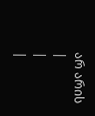არ არის |
|
|